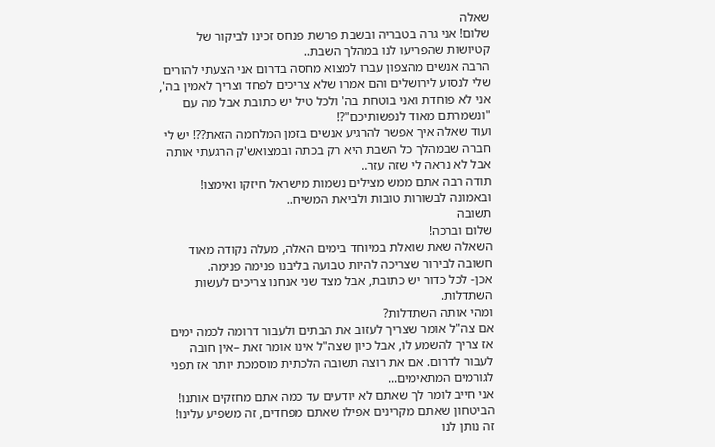שאלה
שלום! אני גרה בטבריה ובשבת פרשת פנחס זכינו לביקור של קטיושות שהפריעו לנו במהלך השבת..
הרבה אנשים מהצפון עברו למצוא מחסה בדרום אני הצעתי להורים שלי לנסוע לירושלים והם אמרו שלא צריכים לפחד וצריך לאמין בה', אני לא פוחדת ואני בוטחת בה' ולכל טיל יש כתובת אבל מה עם "ונשמרתם מאוד לנפשותיכם"?!
ועוד שאלה איך אפשר להרגיע אנשים בזמן המלחמה הזאת??! יש לי חברה שבמהלך כל השבת היא רק בכתה ובמצואש'ק הרגעתי אותה אבל לא נראה לי שזה עזר..
תודה רבה אתם ממש מצילים נשמות מישראל חיזקו ואימצו!
ובאמונה לבשורות טובות ולביאת המשיח..
תשובה
שלום וברכה!
השאלה שאת שואלת במיוחד בימים האלה, מעלה נקודה מאוד חשובה לבירור שצריכה להיות טבועה בליבנו פנימה פנימה.
אכן- לכל כדור יש כתובת, אבל מצד שני אנחנו צריכים לעשות השתדלות.
ומהי אותה השתדלות?
אם צה"ל אומר שצריך לעזוב את הבתים ולעבור דרומה לכמה ימים אז צריך להשמע לו, אבל כיון שצה"ל אינו אומר זאת –אין חובה לעבור לדרום. אם את רוצה תשובה הלכתית מוסמכת יותר אז תפני לגורמים המתאימים...
אני חייב לומר לך שאתם לא יודעים עד כמה אתם מחזקים אותנו!
הביטחון שאתם מקרינים אפילו שאתם מפחדים, זה משפיע עלינו! זה נותן לנו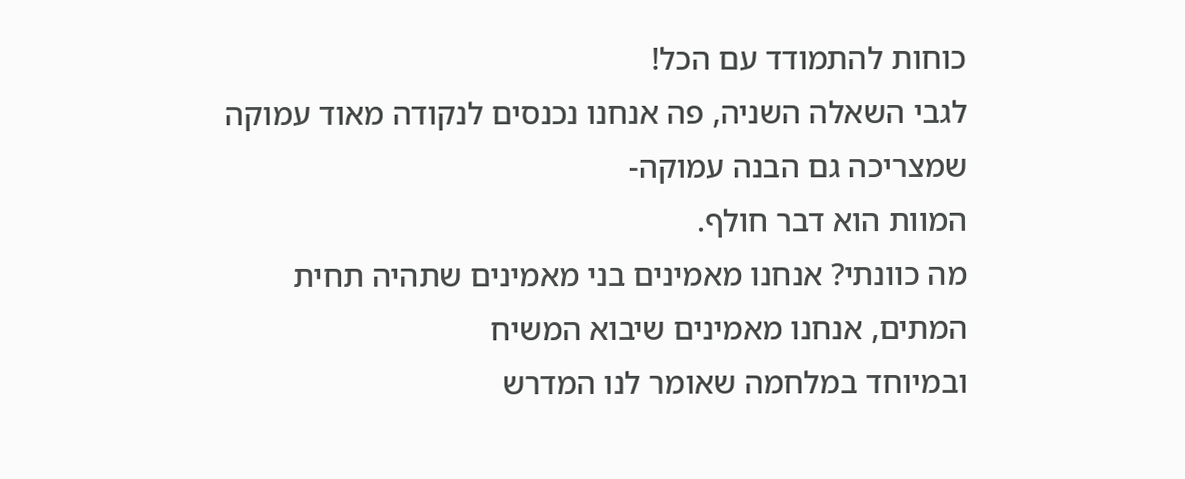כוחות להתמודד עם הכל!
לגבי השאלה השניה, פה אנחנו נכנסים לנקודה מאוד עמוקה שמצריכה גם הבנה עמוקה-
המוות הוא דבר חולף.
מה כוונתי? אנחנו מאמינים בני מאמינים שתהיה תחית המתים, אנחנו מאמינים שיבוא המשיח
ובמיוחד במלחמה שאומר לנו המדרש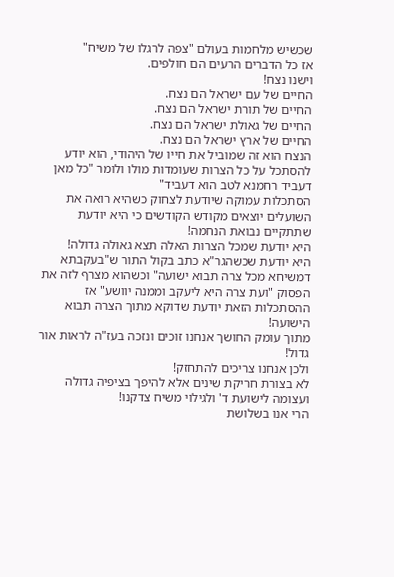שכשיש מלחמות בעולם "צפה לרגלו של משיח"
אז כל הדברים הרעים הם חולפים.
וישנו נצח!
החיים של עם ישראל הם נצח.
החיים של תורת ישראל הם נצח.
החיים של גאולת ישראל הם נצח.
החיים של ארץ ישראל הם נצח.
הנצח הוא זה שמוביל את חייו של היהודי, הוא יודע להסתכל על כל הצרות שעומדות מולו ולומר "כל מאן דעביד רחמנא לטב הוא דעביד"
הסתכלות עמוקה שיודעת לצחוק כשהיא רואה את השועלים יוצאים מקודש הקודשים כי היא יודעת שתתקיים נבואת הנחמה!
היא יודעת שמכל הצרות האלה תצא גאולה גדולה!
היא יודעת שכשהגר"א כתב בקול התור ש"בעקבתא דמשיחא מכל צרה תבוא ישועה" וכשהוא מצרף לזה את הפסוק "ועת צרה היא ליעקב וממנה יוושע" אז ההסתכלות הזאת יודעת שדוקא מתוך הצרה תבוא הישועה!
מתוך עומק החושך אנחנו זוכים ונזכה בעז"ה לראות אור גדול!
ולכן אנחנו צריכים להתחזק!
לא בצורת חריקת שינים אלא להיפך בציפיה גדולה ועצומה לישועת ד' ולגילוי משיח צדקנו!
הרי אנו בשלושת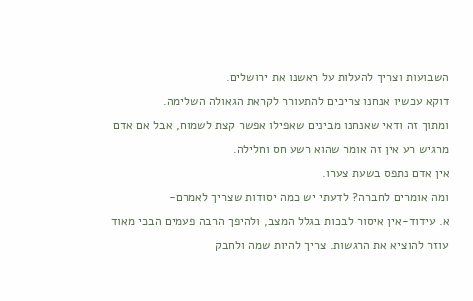השבועות וצריך להעלות על ראשנו את ירושלים.
דוקא עכשיו אנחנו צריכים להתעורר לקראת הגאולה השלימה.
ומתוך זה ודאי שאנחנו מבינים שאפילו אפשר קצת לשמוח, אבל אם אדם מרגיש רע אין זה אומר שהוא רשע חס וחלילה.
אין אדם נתפס בשעת צערו.
ומה אומרים לחברה? לדעתי יש כמה יסודות שצריך לאמרם-
א. עידוד-אין איסור לבכות בגלל המצב, ולהיפך הרבה פעמים הבכי מאוד עוזר להוציא את הרגשות. צריך להיות שמה ולחבק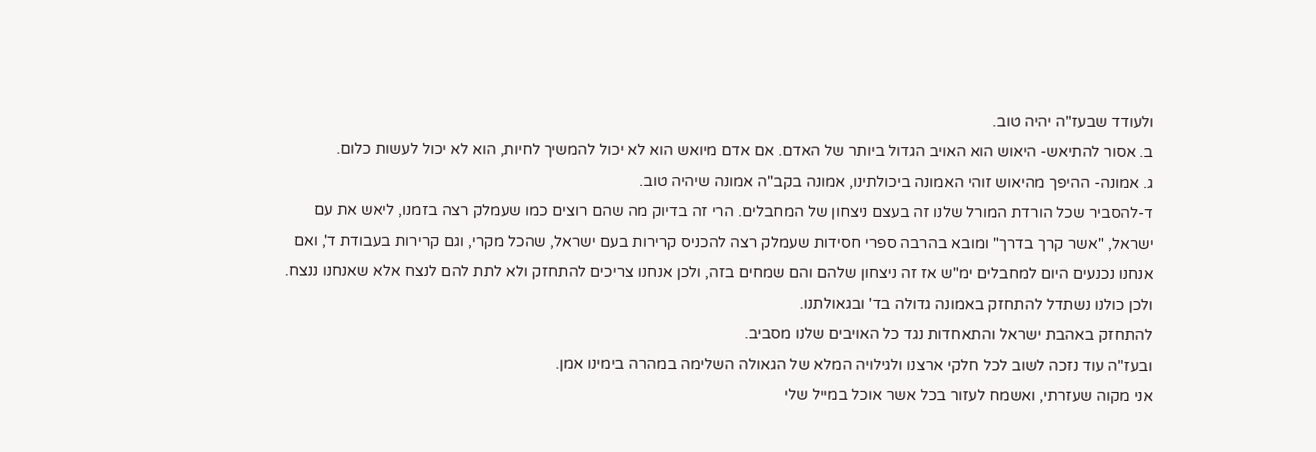ולעודד שבעז"ה יהיה טוב.
ב. אסור להתיאש- היאוש הוא האויב הגדול ביותר של האדם. אם אדם מיואש הוא לא יכול להמשיך לחיות, הוא לא יכול לעשות כלום.
ג. אמונה- ההיפך מהיאוש זוהי האמונה ביכולתינו, אמונה בקב"ה אמונה שיהיה טוב.
ד-להסביר שכל הורדת המורל שלנו זה בעצם ניצחון של המחבלים. הרי זה בדיוק מה שהם רוצים כמו שעמלק רצה בזמנו, ליאש את עם ישראל, "אשר קרך בדרך" ומובא בהרבה ספרי חסידות שעמלק רצה להכניס קרירות בעם ישראל, שהכל מקרי, וגם קרירות בעבודת ד', ואם אנחנו נכנעים היום למחבלים ימ"ש אז זה ניצחון שלהם והם שמחים בזה, ולכן אנחנו צריכים להתחזק ולא לתת להם לנצח אלא שאנחנו ננצח.
ולכן כולנו נשתדל להתחזק באמונה גדולה בד' ובגאולתנו.
להתחזק באהבת ישראל והתאחדות נגד כל האויבים שלנו מסביב.
ובעז"ה עוד נזכה לשוב לכל חלקי ארצנו ולגילויה המלא של הגאולה השלימה במהרה בימינו אמן.
אני מקוה שעזרתי, ואשמח לעזור בכל אשר אוכל במייל שלי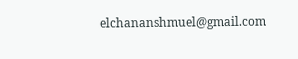elchananshmuel@gmail.com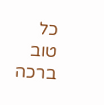כל טוב ברכה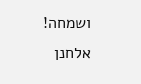ושמחה!
אלחנן